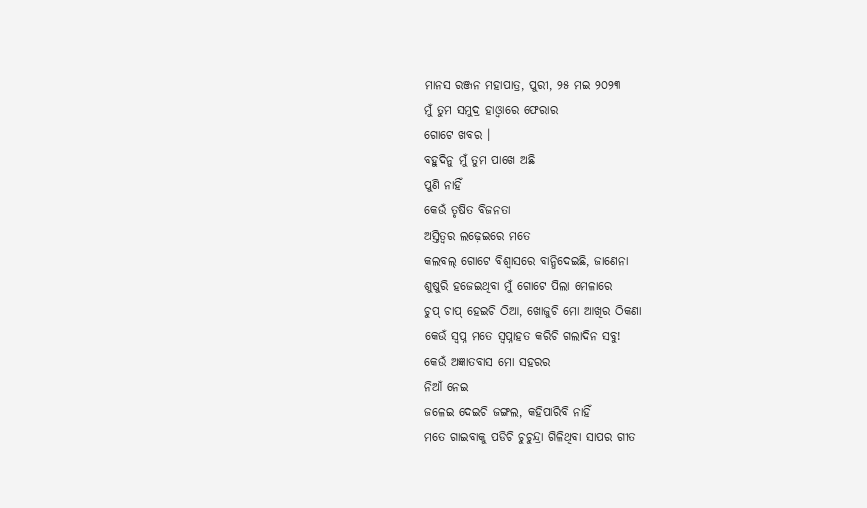ମାନସ ରଞ୍ଜନ ମହାପାତ୍ର, ପୁରୀ, ୨୫ ମଇ ୨୦୨୩
ମୁଁ ତୁମ ସମୁଦ୍ର ହାଓ୍ଵାରେ ଫେରାର
ଗୋଟେ ଖବର ।
ବହୁଦିନୁ ମୁଁ ତୁମ ପାଖେ ଅଛି
ପୁଣି ନାହିଁ
କେଉଁ ତୃଷିତ ବିଜନତା
ଅସ୍ତିତ୍ବର ଲଢ଼େଇରେ ମତେ
କଲବଲ୍ ଗୋଟେ ବିଶ୍ଵାସରେ ବାନ୍ଧିଦେଇଛି, ଜାଣେନା
ଶୁଷୁରି ହଜେଇଥିବା ମୁଁ ଗୋଟେ ପିଲା ମେଳାରେ
ଚୁପ୍ ଚାପ୍ ହେଇଚି ଠିଆ, ଖୋଜୁଚି ମୋ ଆଖିର ଠିକଣା
କେଉଁ ସ୍ଵପ୍ନ ମତେ ସ୍ଵପ୍ନାହତ କରିଚି ଗଲାଦିନ ସବୁ!
କେଉଁ ଅଜ୍ଞାତବାସ ମୋ ସହରର
ନିଆଁ ନେଇ
ଜଳେଇ ଦେଇଚି ଜଙ୍ଗଲ, କହିପାରିବି ନାହିଁ
ମତେ ଗାଇବାକୁ ପଡିଚି ଚୁଚୁନ୍ଦ୍ରା ଗିଳିଥିବା ସାପର ଗୀତ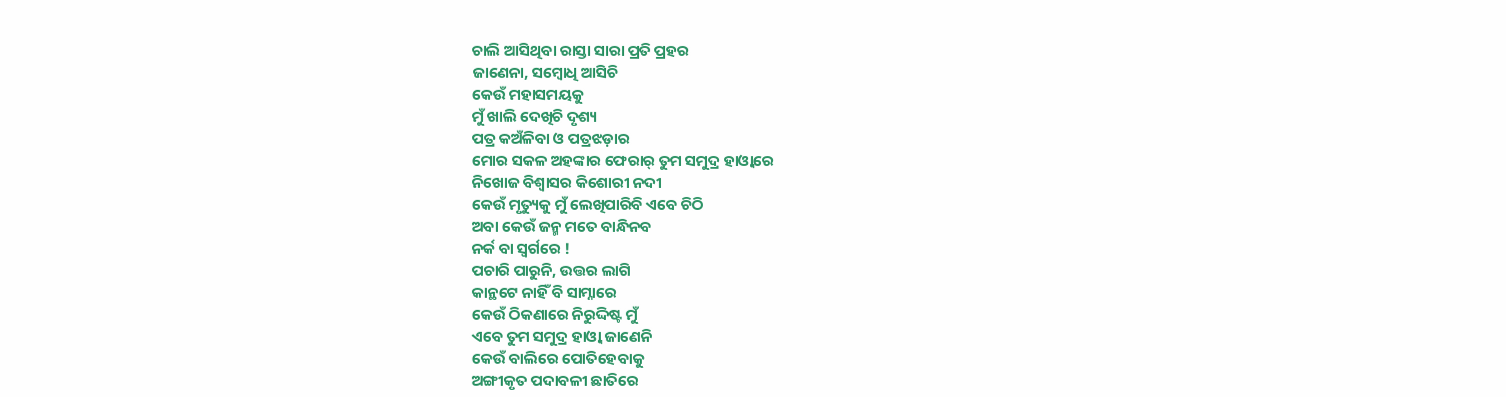ଚାଲି ଆସିଥିବା ରାସ୍ତା ସାରା ପ୍ରତି ପ୍ରହର
ଜାଣେନା, ସମ୍ବୋଧି ଆସିଚି
କେଉଁ ମହାସମୟକୁ
ମୁଁ ଖାଲି ଦେଖିଚି ଦୃଶ୍ୟ
ପତ୍ର କଅଁଳିବା ଓ ପତ୍ରଝଡ଼ାର
ମୋର ସକଳ ଅହଙ୍କାର ଫେରାର୍ ତୁମ ସମୁଦ୍ର ହାଓ୍ଵାରେ
ନିଖୋଜ ବିଶ୍ଵାସର କିଶୋରୀ ନଦୀ
କେଉଁ ମୃତ୍ୟୁକୁ ମୁଁ ଲେଖିପାରିବି ଏବେ ଚିଠି
ଅବା କେଉଁ ଜନ୍ମ ମତେ ବାନ୍ଧିନବ
ନର୍କ ବା ସ୍ଵର୍ଗରେ !
ପଚାରି ପାରୁନି, ଉତ୍ତର ଲାଗି
କାନ୍ଥଟେ ନାହିଁ ବି ସାମ୍ନାରେ
କେଉଁ ଠିକଣାରେ ନିରୁଦ୍ଦିଷ୍ଟ ମୁଁ
ଏବେ ତୁମ ସମୁଦ୍ର ହାଓ୍ଵା ଜାଣେନି
କେଉଁ ବାଲିରେ ପୋତିହେବାକୁ
ଅଙ୍ଗୀକୃତ ପଦାବଳୀ ଛାତିରେ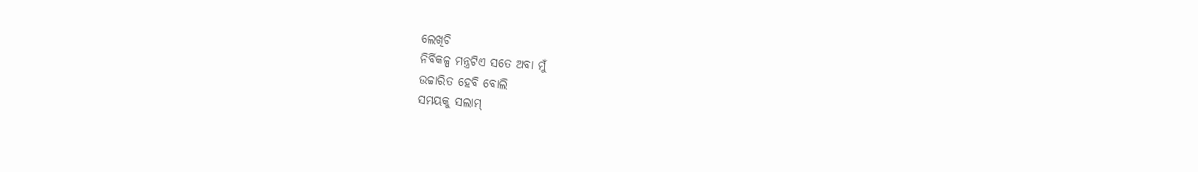ଲେଖିଚି
ନିର୍ବିକଳ୍ପ ମନ୍ତ୍ରଟିଏ ସତେ ଅବା ମୁଁ
ଉଚ୍ଚାରିତ ହେବି ବୋଲି
ସମୟକୁ ସଲାମ୍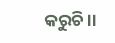କରୁଚି ।।